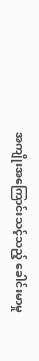အကျိုးအကြောင်းသင့်သည့် ခေါင်းမာမှု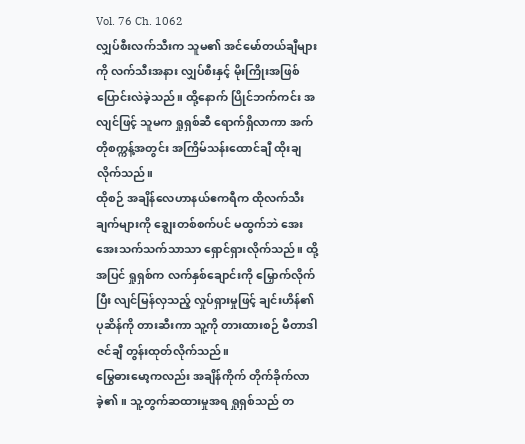Vol. 76 Ch. 1062
လျှပ်စီးလက်သီးက သူမ၏ အင်မော်တယ်ချီများကို လက်သီးအနား လျှပ်စီးနှင့် မိုးကြိုးအဖြစ် ပြောင်းလဲခဲ့သည်။ ထို့နောက် ပြိုင်ဘက်ကင်း အလျင်ဖြင့် သူမက ရှုရှစ်ဆီ ရောက်ရှိလာကာ အက်တိုစက္ကန့်အတွင်း အကြိမ်သန်းထောင်ချီ ထိုးချလိုက်သည်။
ထိုစဉ် အချိန်လေဟာနယ်ဧကရီက ထိုလက်သီးချက်များကို ချွေးတစ်စက်ပင် မထွက်ဘဲ အေးအေးသက်သက်သာသာ ရှောင်ရှားလိုက်သည်။ ထို့အပြင် ရှုရှစ်က လက်နှစ်ချောင်းကို မြှောက်လိုက်ပြီး လျင်မြန်လှသည့် လှုပ်ရှားမှုဖြင့် ချင်းဟိန်၏ ပုဆိန်ကို တားဆီးကာ သူ့ကို တားထားစဉ် မီတာဒါဇင်ချီ တွန်းထုတ်လိုက်သည်။
မြွေဓားမော့ကလည်း အချိန်ကိုက် တိုက်ခိုက်လာခဲ့၏။ သူ့တွက်ဆထားမှုအရ ရှုရှစ်သည် တ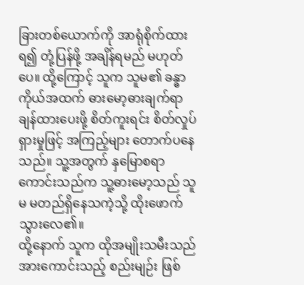ခြားတစ်ယောက်ကို အာရုံစိုက်ထားရ၍ တုံ့ပြန်ဖို့ အချိန်ရမည် မဟုတ်ပေ။ ထို့ကြောင့် သူက သူမ၏ ခန္ဓာကိုယ်အထက် ဓားမော့ဓားချက်ရာ ချန်ထားပေးဖို့ စိတ်ကူးရင်း စိတ်လှုပ်ရှားမှုဖြင့် အကြည့်များ တောက်ပနေသည်။ သူ့အတွက် နှမြောစရာကောင်းသည်က သူ့ဓားမော့သည် သူမ မတည်ရှိနေသကဲ့သို့ ထိုးဖောက်သွားလေ၏။
ထို့နောက် သူက ထိုအမျိုးသမီးသည် အားကောင်းသည့် စည်းမျဉ်း ဖြစ်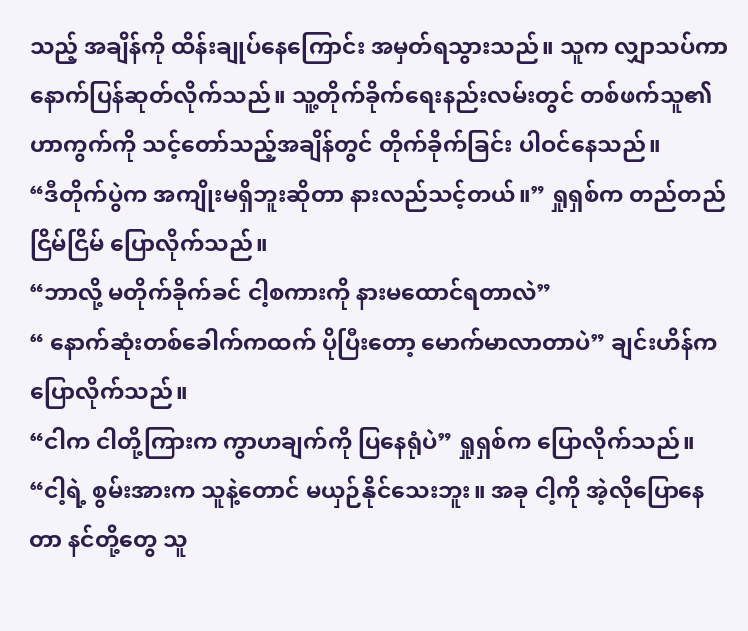သည့် အချိန်ကို ထိန်းချုပ်နေကြောင်း အမှတ်ရသွားသည်။ သူက လျှာသပ်ကာ နောက်ပြန်ဆုတ်လိုက်သည်။ သူ့တိုက်ခိုက်ရေးနည်းလမ်းတွင် တစ်ဖက်သူ၏ ဟာကွက်ကို သင့်တော်သည့်အချိန်တွင် တိုက်ခိုက်ခြင်း ပါဝင်နေသည်။
“ဒီတိုက်ပွဲက အကျိုးမရှိဘူးဆိုတာ နားလည်သင့်တယ်။” ရှုရှစ်က တည်တည်ငြိမ်ငြိမ် ပြောလိုက်သည်။
“ဘာလို့ မတိုက်ခိုက်ခင် ငါ့စကားကို နားမထောင်ရတာလဲ”
“ နောက်ဆုံးတစ်ခေါက်ကထက် ပိုပြီးတော့ မောက်မာလာတာပဲ” ချင်းဟိန်က ပြောလိုက်သည်။
“ငါက ငါတို့ကြားက ကွာဟချက်ကို ပြနေရုံပဲ” ရှုရှစ်က ပြောလိုက်သည်။
“ငါ့ရဲ့ စွမ်းအားက သူနဲ့တောင် မယှဉ်နိုင်သေးဘူး။ အခု ငါ့ကို အဲ့လိုပြောနေတာ နင်တို့တွေ သူ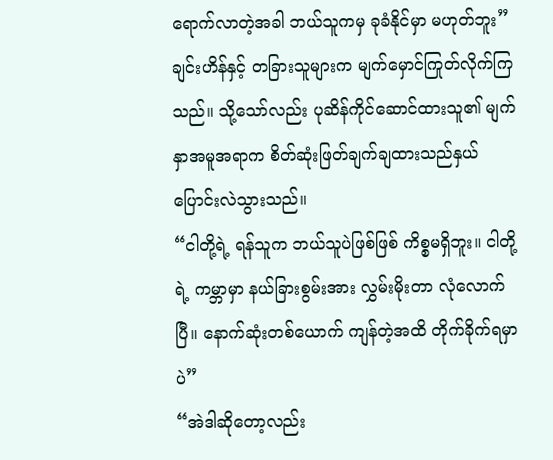ရောက်လာတဲ့အခါ ဘယ်သူကမှ ခုခံနိုင်မှာ မဟုတ်ဘူး”
ချင်းဟိန်နှင့် တခြားသူများက မျက်မှောင်ကြုတ်လိုက်ကြသည်။ သို့သော်လည်း ပုဆိန်ကိုင်ဆောင်ထားသူ၏ မျက်နှာအမူအရာက စိတ်ဆုံးဖြတ်ချက်ချထားသည်နှယ် ပြောင်းလဲသွားသည်။
“ငါတို့ရဲ့ ရန်သူက ဘယ်သူပဲဖြစ်ဖြစ် ကိစ္စမရှိဘူး။ ငါတို့ရဲ့ ကမ္ဘာမှာ နယ်ခြားစွမ်းအား လွှမ်းမိုးတာ လုံလောက်ပြီ။ နောက်ဆုံးတစ်ယောက် ကျန်တဲ့အထိ တိုက်ခိုက်ရမှာပဲ”
“အဲဒါဆိုတော့လည်း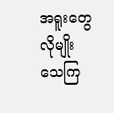အရူးတွေလိုမျိုး သေကြ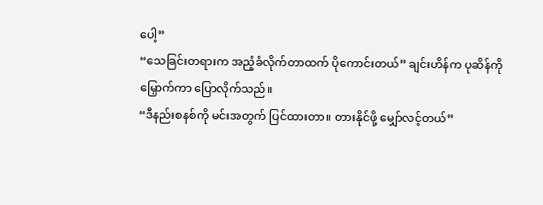ပေါ့”
“သေခြင်းတရားက အညံ့ခံလိုက်တာထက် ပိုကောင်းတယ်” ချင်းဟိန်က ပုဆိန်ကို မြှောက်ကာ ပြောလိုက်သည်။
“ဒီနည်းစနစ်ကို မင်းအတွက် ပြင်ထားတာ။ တားနိုင်ဖို့ မျှော်လင့်တယ်”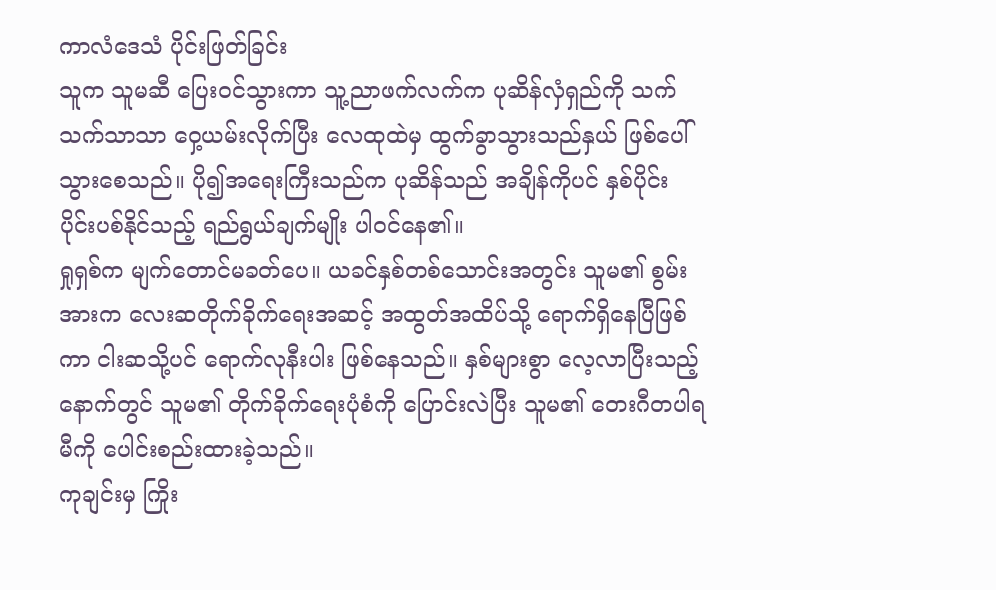ကာလံဒေသံ ပိုင်းဖြတ်ခြင်း
သူက သူမဆီ ပြေးဝင်သွားကာ သူ့ညာဖက်လက်က ပုဆိန်လှံရှည်ကို သက်သက်သာသာ ဝှေ့ယမ်းလိုက်ပြီး လေထုထဲမှ ထွက်ခွာသွားသည်နှယ် ဖြစ်ပေါ်သွားစေသည်။ ပို၍အရေးကြီးသည်က ပုဆိန်သည် အချိန်ကိုပင် နှစ်ပိုင်း ပိုင်းပစ်နိုင်သည့် ရည်ရွယ်ချက်မျိုး ပါဝင်နေ၏။
ရှုရှစ်က မျက်တောင်မခတ်ပေ။ ယခင်နှစ်တစ်သောင်းအတွင်း သူမ၏ စွမ်းအားက လေးဆတိုက်ခိုက်ရေးအဆင့် အထွတ်အထိပ်သို့ ရောက်ရှိနေပြီဖြစ်ကာ ငါးဆသို့ပင် ရောက်လုနီးပါး ဖြစ်နေသည်။ နှစ်များစွာ လေ့လာပြီးသည့်နောက်တွင် သူမ၏ တိုက်ခိုက်ရေးပုံစံကို ပြောင်းလဲပြီး သူမ၏ တေးဂီတပါရမီကို ပေါင်းစည်းထားခဲ့သည်။
ကုချင်းမှ ကြိုး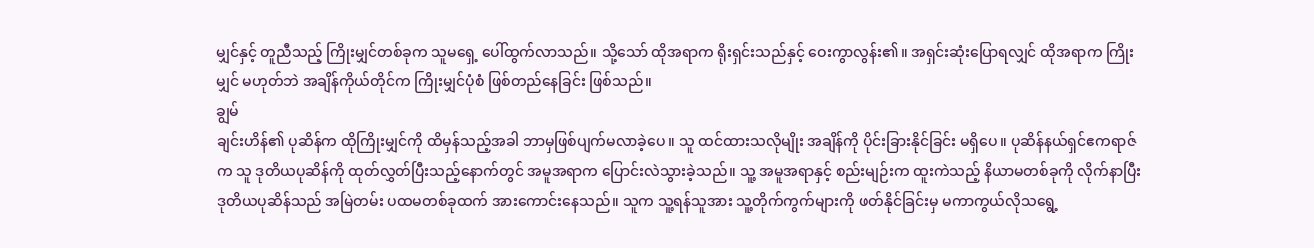မျှင်နှင့် တူညီသည့် ကြိုးမျှင်တစ်ခုက သူမရှေ့ ပေါ်ထွက်လာသည်။ သို့သော် ထိုအရာက ရိုးရှင်းသည်နှင့် ဝေးကွာလွန်း၏။ အရှင်းဆုံးပြောရလျှင် ထိုအရာက ကြိုးမျှင် မဟုတ်ဘဲ အချိန်ကိုယ်တိုင်က ကြိုးမျှင်ပုံစံ ဖြစ်တည်နေခြင်း ဖြစ်သည်။
ချွမ်
ချင်းဟိန်၏ ပုဆိန်က ထိုကြိုးမျှင်ကို ထိမှန်သည့်အခါ ဘာမှဖြစ်ပျက်မလာခဲ့ပေ။ သူ ထင်ထားသလိုမျိုး အချိန်ကို ပိုင်းခြားနိုင်ခြင်း မရှိပေ။ ပုဆိန်နယ်ရှင်ဧကရာဇ်က သူ ဒုတိယပုဆိန်ကို ထုတ်လွှတ်ပြီးသည့်နောက်တွင် အမူအရာက ပြောင်းလဲသွားခဲ့သည်။ သူ့ အမူအရာနှင့် စည်းမျဉ်းက ထူးကဲသည့် နိယာမတစ်ခုကို လိုက်နာပြီး ဒုတိယပုဆိန်သည် အမြဲတမ်း ပထမတစ်ခုထက် အားကောင်းနေသည်။ သူက သူ့ရန်သူအား သူ့တိုက်ကွက်များကို ဖတ်နိုင်ခြင်းမှ မကာကွယ်လိုသရွေ့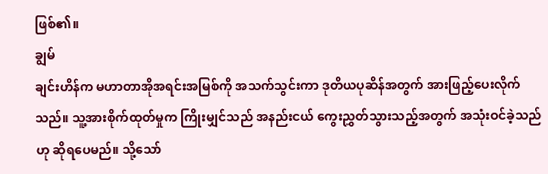ဖြစ်၏။
ချွမ်
ချင်းဟိန်က မဟာတာအိုအရင်းအမြစ်ကို အသက်သွင်းကာ ဒုတိယပုဆိန်အတွက် အားဖြည့်ပေးလိုက်သည်။ သူ့အားစိုက်ထုတ်မှုက ကြိုးမျှင်သည် အနည်းငယ် ကွေးညွှတ်သွားသည့်အတွက် အသုံးဝင်ခဲ့သည်ဟု ဆိုရပေမည်။ သို့သော်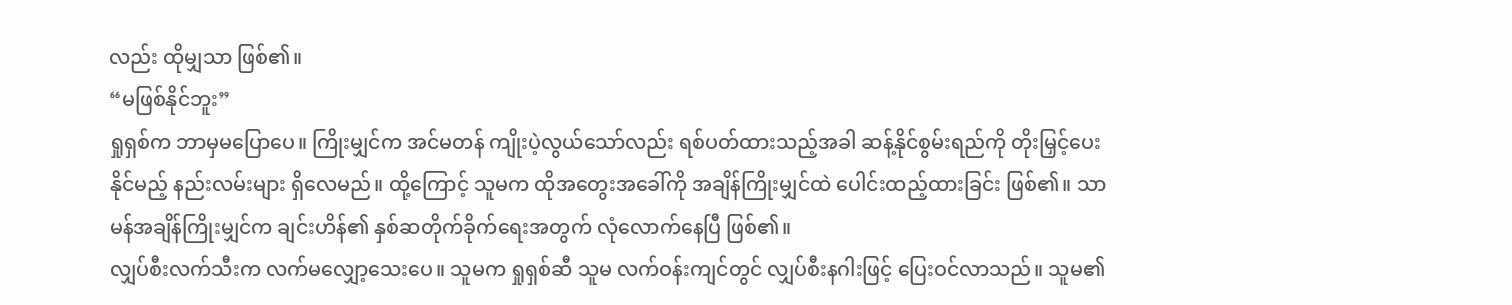လည်း ထိုမျှသာ ဖြစ်၏။
“မဖြစ်နိုင်ဘူး”
ရှုရှစ်က ဘာမှမပြောပေ။ ကြိုးမျှင်က အင်မတန် ကျိုးပဲ့လွယ်သော်လည်း ရစ်ပတ်ထားသည့်အခါ ဆန့်နိုင်စွမ်းရည်ကို တိုးမြှင့်ပေးနိုင်မည့် နည်းလမ်းများ ရှိလေမည်။ ထို့ကြောင့် သူမက ထိုအတွေးအခေါ်ကို အချိန်ကြိုးမျှင်ထဲ ပေါင်းထည့်ထားခြင်း ဖြစ်၏။ သာမန်အချိန်ကြိုးမျှင်က ချင်းဟိန်၏ နှစ်ဆတိုက်ခိုက်ရေးအတွက် လုံလောက်နေပြီ ဖြစ်၏။
လျှပ်စီးလက်သီးက လက်မလျှော့သေးပေ။ သူမက ရှုရှစ်ဆီ သူမ လက်ဝန်းကျင်တွင် လျှပ်စီးနဂါးဖြင့် ပြေးဝင်လာသည်။ သူမ၏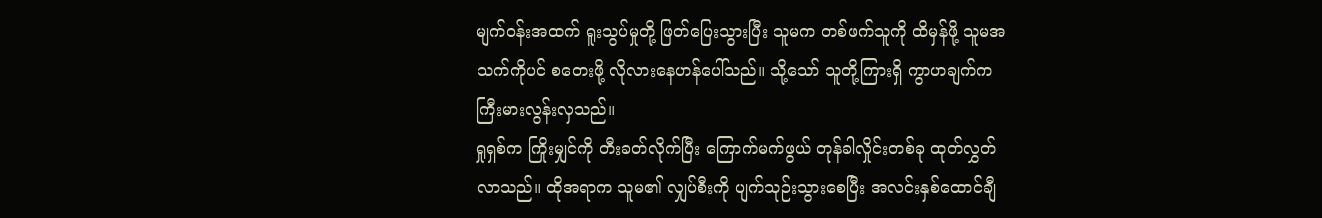မျက်ဝန်းအထက် ရူးသွပ်မှုတို့ ဖြတ်ပြေးသွားပြီး သူမက တစ်ဖက်သူကို ထိမှန်ဖို့ သူမအသက်ကိုပင် စတေးဖို့ လိုလားနေဟန်ပေါ်သည်။ သို့သော် သူတို့ကြားရှိ ကွာဟချက်က ကြီးမားလွန်းလှသည်။
ရှုရှစ်က ကြိုးမျှင်ကို တီးခတ်လိုက်ပြီး ကြောက်မက်ဖွယ် တုန်ခါလှိုင်းတစ်ခု ထုတ်လွှတ်လာသည်။ ထိုအရာက သူမ၏ လျှပ်စီးကို ပျက်သုဉ်းသွားစေပြီး အလင်းနှစ်ထောင်ချီ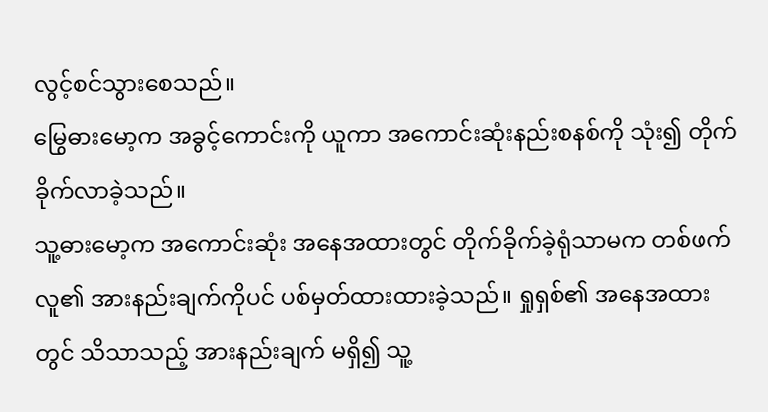လွင့်စင်သွားစေသည်။
မြွေဓားမော့က အခွင့်ကောင်းကို ယူကာ အကောင်းဆုံးနည်းစနစ်ကို သုံး၍ တိုက်ခိုက်လာခဲ့သည်။
သူ့ဓားမော့က အကောင်းဆုံး အနေအထားတွင် တိုက်ခိုက်ခဲ့ရုံသာမက တစ်ဖက်လူ၏ အားနည်းချက်ကိုပင် ပစ်မှတ်ထားထားခဲ့သည်။ ရှုရှစ်၏ အနေအထားတွင် သိသာသည့် အားနည်းချက် မရှိ၍ သူ့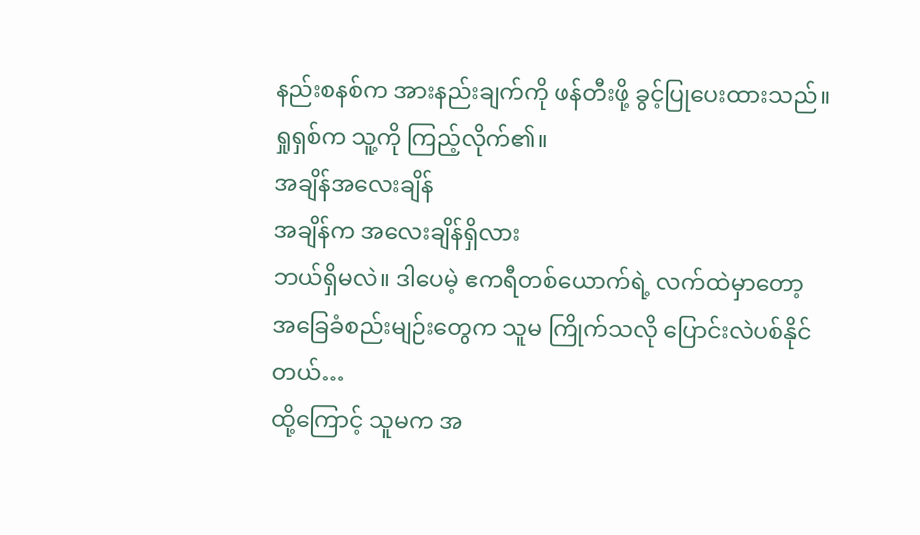နည်းစနစ်က အားနည်းချက်ကို ဖန်တီးဖို့ ခွင့်ပြုပေးထားသည်။
ရှုရှစ်က သူ့ကို ကြည့်လိုက်၏။
အချိန်အလေးချိန်
အချိန်က အလေးချိန်ရှိလား
ဘယ်ရှိမလဲ။ ဒါပေမဲ့ ဧကရီတစ်ယောက်ရဲ့ လက်ထဲမှာတော့ အခြေခံစည်းမျဉ်းတွေက သူမ ကြိုက်သလို ပြောင်းလဲပစ်နိုင်တယ်…
ထို့ကြောင့် သူမက အ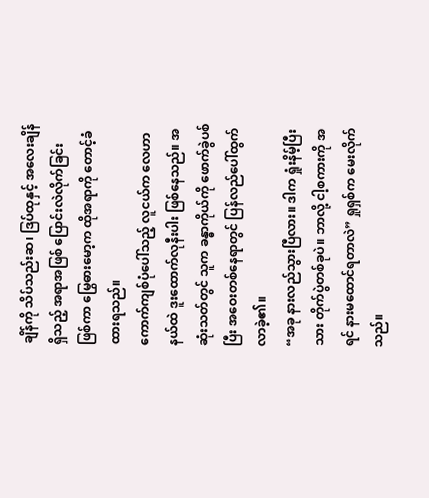ချိန်ကို သိပ်သည်းဆ၊ ဒြပ်ထုနှင့် အလေးချိန်ရှိသည့် အရာအဖြစ် ပြောင်းလဲလိုက်ခြင်း ဖြစ်ကာ မြွေဓားမော့က ထိုအရာကို တောင့်ခံထားရသည်။
ကောက်ကျစ်ပုံပေါ်သည့် လူငယ်က လေဟာနယ်ထဲ ဒူးထောက်လုနီးပါး ဖြစ်နေသည်။ အဆုံးသတ်တွင် သူက ခန္ဓာကိုယ်ကို ဖောက်ခွဲပစ်ပြီး အဝေးတစ်နေရာတွင် ပြန်လည်ပေါ်ထွက်လာခဲ့၏။
“အခု နားလည်သွားပြီလား။ ဒါက ရှုံးနိမ့်ပြီးသား တိုက်ပွဲတစ်ခုပဲ။ ဘာလို့ ငါ့စကားကို အရင် နားမထောင်ရတာလဲ” ရှုရှစ်က မေးလိုက်သည်။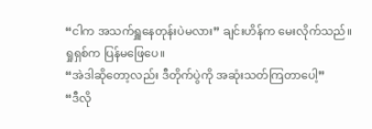“ငါက အသက်ရှူနေတုန်းပဲမလား” ချင်းဟိန်က မေးလိုက်သည်။
ရှုရှစ်က ပြန်မဖြေပေ။
“အဲဒါဆိုတော့လည်း ဒီတိုက်ပွဲကို အဆုံးသတ်ကြတာပေါ့”
“ဒီလို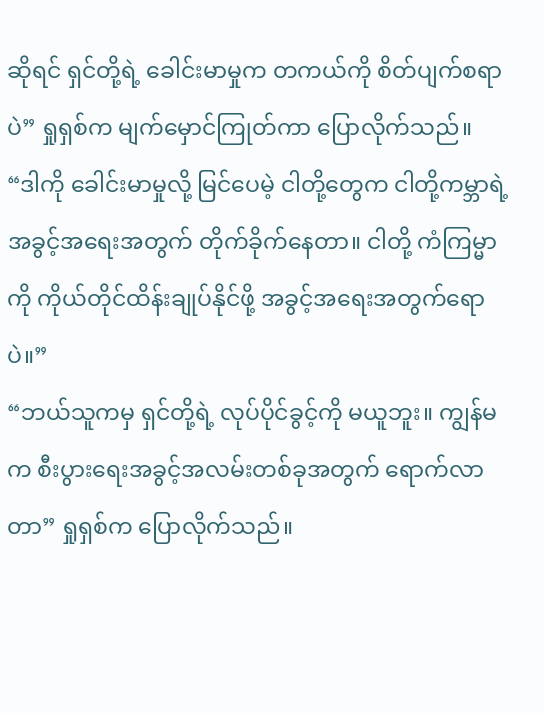ဆိုရင် ရှင်တို့ရဲ့ ခေါင်းမာမှုက တကယ်ကို စိတ်ပျက်စရာပဲ” ရှုရှစ်က မျက်မှောင်ကြုတ်ကာ ပြောလိုက်သည်။
“ဒါကို ခေါင်းမာမှုလို့ မြင်ပေမဲ့ ငါတို့တွေက ငါတို့ကမ္ဘာရဲ့ အခွင့်အရေးအတွက် တိုက်ခိုက်နေတာ။ ငါတို့ ကံကြမ္မာကို ကိုယ်တိုင်ထိန်းချုပ်နိုင်ဖို့ အခွင့်အရေးအတွက်ရောပဲ။”
“ဘယ်သူကမှ ရှင်တို့ရဲ့ လုပ်ပိုင်ခွင့်ကို မယူဘူး။ ကျွန်မက စီးပွားရေးအခွင့်အလမ်းတစ်ခုအတွက် ရောက်လာတာ” ရှုရှစ်က ပြောလိုက်သည်။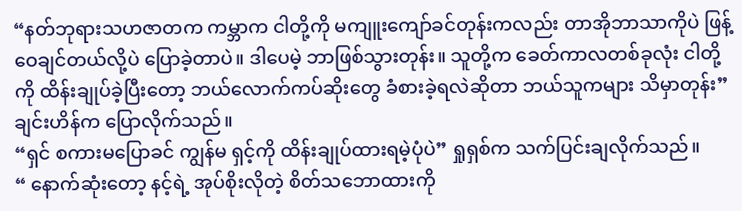“နတ်ဘုရားသဟဇာတက ကမ္ဘာက ငါတို့ကို မကျူးကျော်ခင်တုန်းကလည်း တာအိုဘာသာကိုပဲ ဖြန့်ဝေချင်တယ်လို့ပဲ ပြောခဲ့တာပဲ။ ဒါပေမဲ့ ဘာဖြစ်သွားတုန်း။ သူတို့က ခေတ်ကာလတစ်ခုလုံး ငါတို့ကို ထိန်းချုပ်ခဲ့ပြီးတော့ ဘယ်လောက်ကပ်ဆိုးတွေ ခံစားခဲ့ရလဲဆိုတာ ဘယ်သူကများ သိမှာတုန်း” ချင်းဟိန်က ပြောလိုက်သည်။
“ရှင် စကားမပြောခင် ကျွန်မ ရှင့်ကို ထိန်းချုပ်ထားရမဲ့ပုံပဲ” ရှုရှစ်က သက်ပြင်းချလိုက်သည်။
“ နောက်ဆုံးတော့ နင့်ရဲ့ အုပ်စိုးလိုတဲ့ စိတ်သဘောထားကို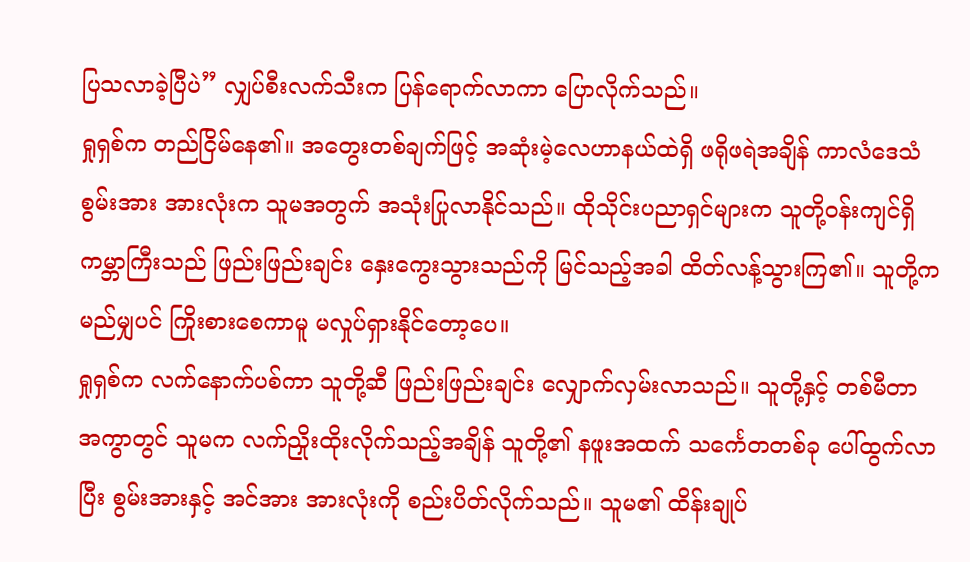ပြသလာခဲ့ပြီပဲ” လျှပ်စီးလက်သီးက ပြန်ရောက်လာကာ ပြောလိုက်သည်။
ရှုရှစ်က တည်ငြိမ်နေ၏။ အတွေးတစ်ချက်ဖြင့် အဆုံးမဲ့လေဟာနယ်ထဲရှိ ဖရိုဖရဲအချိန် ကာလံဒေသံစွမ်းအား အားလုံးက သူမအတွက် အသုံးပြုလာနိုင်သည်။ ထိုသိုင်းပညာရှင်များက သူတို့ဝန်းကျင်ရှိ ကမ္ဘာကြီးသည် ဖြည်းဖြည်းချင်း နှေးကွေးသွားသည်ကို မြင်သည့်အခါ ထိတ်လန့်သွားကြ၏။ သူတို့က မည်မျှပင် ကြိုးစားစေကာမူ မလှုပ်ရှားနိုင်တော့ပေ။
ရှုရှစ်က လက်နောက်ပစ်ကာ သူတို့ဆီ ဖြည်းဖြည်းချင်း လျှောက်လှမ်းလာသည်။ သူတို့နှင့် တစ်မီတာ အကွာတွင် သူမက လက်ညှိုးထိုးလိုက်သည့်အချိန် သူတို့၏ နဖူးအထက် သင်္ကေတတစ်ခု ပေါ်ထွက်လာပြီး စွမ်းအားနှင့် အင်အား အားလုံးကို စည်းပိတ်လိုက်သည်။ သူမ၏ ထိန်းချုပ်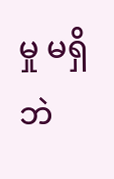မှု မရှိဘဲ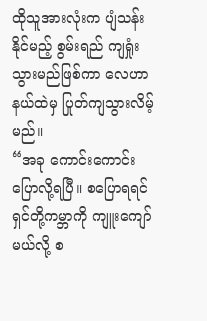ထိုသူအားလုံးက ပျံသန်းနိုင်မည့် စွမ်းရည် ကျရှုံးသွားမည်ဖြစ်ကာ လေဟာနယ်ထဲမှ ပြုတ်ကျသွားလိမ့်မည်။
“အခု ကောင်းကောင်း ပြောလို့ရပြီ။ စပြောရရင် ရှင်တို့ကမ္ဘာကို ကျူးကျော်မယ်လို့ စ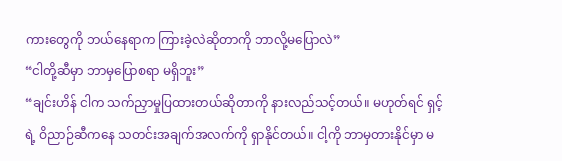ကားတွေကို ဘယ်နေရာက ကြားခဲ့လဲဆိုတာကို ဘာလို့မပြောလဲ”
“ငါတို့ဆီမှာ ဘာမှပြောစရာ မရှိဘူး”
“ချင်းဟိန် ငါက သက်ညှာမှုပြထားတယ်ဆိုတာကို နားလည်သင့်တယ်။ မဟုတ်ရင် ရှင့်ရဲ့ ဝိညာဉ်ဆီကနေ သတင်းအချက်အလက်ကို ရှာနိုင်တယ်။ ငါ့ကို ဘာမှတားနိုင်မှာ မ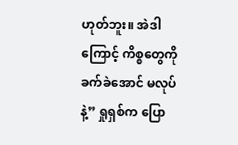ဟုတ်ဘူး။ အဲဒါကြောင့် ကိစ္စတွေကို ခက်ခဲအောင် မလုပ်နဲ့” ရှုရှစ်က ပြော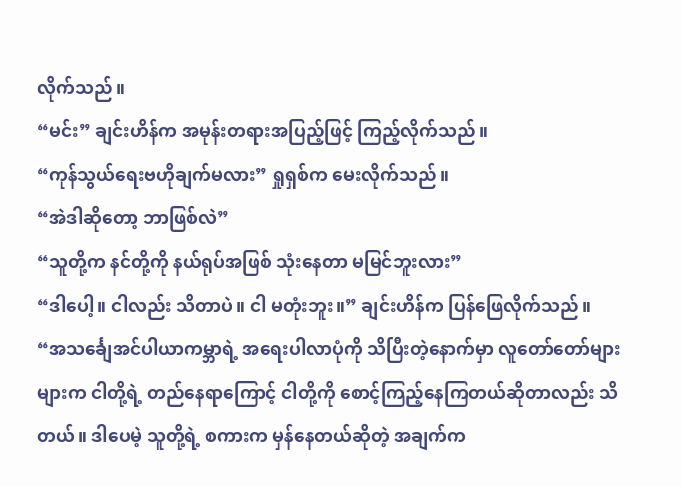လိုက်သည်။
“မင်း” ချင်းဟိန်က အမုန်းတရားအပြည့်ဖြင့် ကြည့်လိုက်သည်။
“ကုန်သွယ်ရေးဗဟိုချက်မလား” ရှုရှစ်က မေးလိုက်သည်။
“အဲဒါဆိုတော့ ဘာဖြစ်လဲ”
“သူတို့က နင်တို့ကို နယ်ရုပ်အဖြစ် သုံးနေတာ မမြင်ဘူးလား”
“ဒါပေါ့။ ငါလည်း သိတာပဲ။ ငါ မတုံးဘူး။” ချင်းဟိန်က ပြန်ဖြေလိုက်သည်။
“အသင်္ချေအင်ပါယာကမ္ဘာရဲ့ အရေးပါလာပုံကို သိပြီးတဲ့နောက်မှာ လူတော်တော်များများက ငါတို့ရဲ့ တည်နေရာကြောင့် ငါတို့ကို စောင့်ကြည့်နေကြတယ်ဆိုတာလည်း သိတယ်။ ဒါပေမဲ့ သူတို့ရဲ့ စကားက မှန်နေတယ်ဆိုတဲ့ အချက်က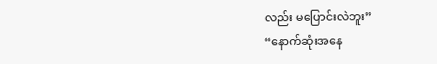လည်း မပြောင်းလဲဘူး”
“နောက်ဆုံးအနေ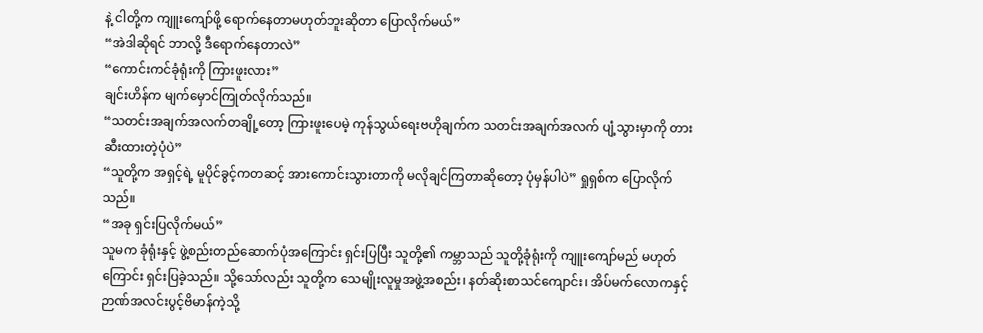နဲ့ ငါတို့က ကျူးကျော်ဖို့ ရောက်နေတာမဟုတ်ဘူးဆိုတာ ပြောလိုက်မယ်”
“အဲဒါဆိုရင် ဘာလို့ ဒီရောက်နေတာလဲ”
“ကောင်းကင်ခုံရုံးကို ကြားဖူးလား”
ချင်းဟိန်က မျက်မှောင်ကြုတ်လိုက်သည်။
“သတင်းအချက်အလက်တချို့တော့ ကြားဖူးပေမဲ့ ကုန်သွယ်ရေးဗဟိုချက်က သတင်းအချက်အလက် ပျံ့သွားမှာကို တားဆီးထားတဲ့ပုံပဲ”
“သူတို့က အရှင့်ရဲ့ မူပိုင်ခွင့်ကတဆင့် အားကောင်းသွားတာကို မလိုချင်ကြတာဆိုတော့ ပုံမှန်ပါပဲ” ရှုရှစ်က ပြောလိုက်သည်။
“အခု ရှင်းပြလိုက်မယ်”
သူမက ခုံရုံးနှင့် ဖွဲ့စည်းတည်ဆောက်ပုံအကြောင်း ရှင်းပြပြီး သူတို့၏ ကမ္ဘာသည် သူတို့ခုံရုံးကို ကျူးကျော်မည် မဟုတ်ကြောင်း ရှင်းပြခဲ့သည်။ သို့သော်လည်း သူတို့က သေမျိုးလူမှုအဖွဲ့အစည်း၊ နတ်ဆိုးစာသင်ကျောင်း၊ အိပ်မက်လောကနှင့် ဉာဏ်အလင်းပွင့်ဗိမာန်ကဲ့သို့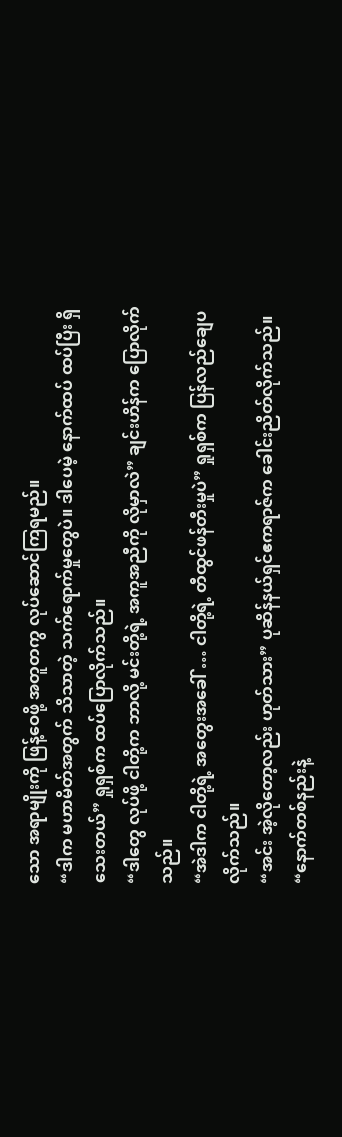သော အရာမျိုးကို ဖြန့်ဝေဖို့ အတူတကွ လုပ်ဆောင်ကြရမည်။
“ဒါက မဟာမိတ်အတွက် သိသာတဲ့ သက်ရောက်မှုတွေပဲ။ ဒါပေမဲ့ နောက်ထပ် ထပ်ပြီး ရှိသေးတယ်” ရှုရှစ်က ထပ်ပြောလိုက်သည်။
“ဒါတွေ လုပ်ဖို့ ငါတို့က ဘာလို့ မင်းတို့ရဲ့ အကူအညီကို လိုမှာလဲ” ချင်းဟိန်က ပြောလိုက်သည်။
“အဲဒါက ငါတို့ရဲ့ အတွေးအခေါ် … ငါတို့ရဲ့ တီထွင်ဖန်တီးမှုပဲ” ရှုရှစ်က ပြန်လည်ချေပလိုက်သည်။
“အင်း အဲ့လိုတော့လည်း ဟုတ်သား” ပုဆိန်နယ်ရှင်ဧကရာဇ်က ခေါင်းညိတ်လိုက်သည်။
“နောက်တစ်နည်းနဲ့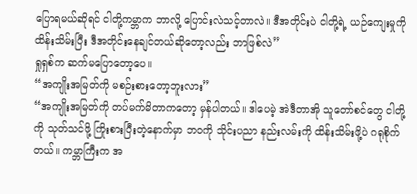ပြောရမယ်ဆိုရင် ငါတို့ကမ္ဘာက ဘာလို့ ပြောင်းလဲသင့်တာလဲ။ ဒီအတိုင်းပဲ ငါတို့ရဲ့ ယဉ်ကျေးမှုကို ထိန်းသိမ်းပြီး ဒီအတိုင်းနေချင်တယ်ဆိုတော့လည်း ဘာဖြစ်လဲ”
ရှုရှစ်က ဆက်မပြောတော့ပေ။
“အကျိုးအမြတ်ကို မစဉ်းစားတော့ဘူးလား”
“အကျိုးအမြတ်ကို တပ်မက်မိတာကတော့ မှန်ပါတယ်။ ဒါပေမဲ့ အဲဒီတာအို သူတော်စင်တွေ ငါတို့ကို သုတ်သင်ဖို့ ကြိုးစားပြီးတဲ့နောက်မှာ ဘဝကို သိုင်းပညာ နည်းလမ်းကို ထိန်းသိမ်းဖို့ပဲ ဂရုစိုက်တယ်။ ကမ္ဘာကြီးက အ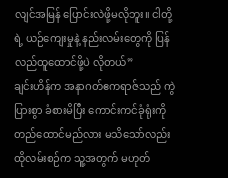လျင်အမြန် ပြောင်းလဲဖို့မလိုဘူး။ ငါတို့ရဲ့ ယဉ်ကျေးမှုနဲ့ နည်းလမ်းတွေကို ပြန်လည်ထူထောင်ဖို့ပဲ လိုတယ်”
ချင်းဟိန်က အနာဂတ်ဧကရာဇ်သည် ကွဲပြားစွာ ခံစားမိပြီး ကောင်းကင်ခုံရုံးကို တည်ထောင်မည်လား မသိသော်လည်း ထိုလမ်းစဉ်က သူ့အတွက် မဟုတ်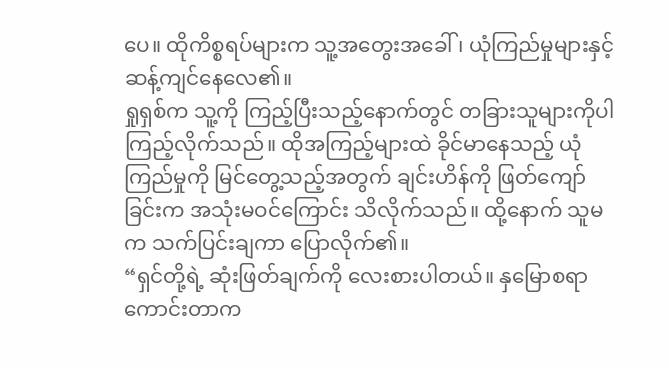ပေ။ ထိုကိစ္စရပ်များက သူ့အတွေးအခေါ် ၊ ယုံကြည်မှုများနှင့် ဆန့်ကျင်နေလေ၏။
ရှုရှစ်က သူ့ကို ကြည့်ပြီးသည့်နောက်တွင် တခြားသူများကိုပါ ကြည့်လိုက်သည်။ ထိုအကြည့်များထဲ ခိုင်မာနေသည့် ယုံကြည်မှုကို မြင်တွေ့သည့်အတွက် ချင်းဟိန်ကို ဖြတ်ကျော်ခြင်းက အသုံးမဝင်ကြောင်း သိလိုက်သည်။ ထို့နောက် သူမက သက်ပြင်းချကာ ပြောလိုက်၏။
“ရှင်တို့ရဲ့ ဆုံးဖြတ်ချက်ကို လေးစားပါတယ်။ နှမြောစရာကောင်းတာက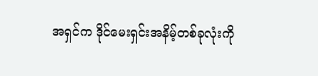အရှင်က ဒိုင်မေးရှင်းအနိမ့်တစ်ခုလုံးကို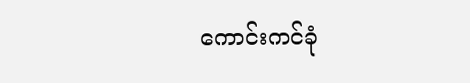ကောင်းကင်ခုံ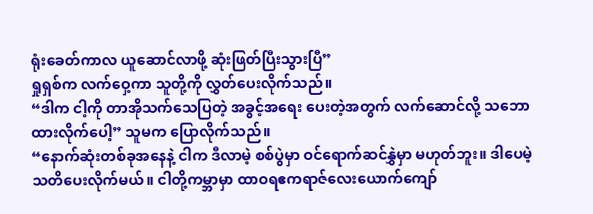ရုံးခေတ်ကာလ ယူဆောင်လာဖို့ ဆုံးဖြတ်ပြီးသွားပြီ”
ရှုရှစ်က လက်ဝှေ့ကာ သူတို့ကို လွှတ်ပေးလိုက်သည်။
“ဒါက ငါ့ကို တာအိုသက်သေပြတဲ့ အခွင့်အရေး ပေးတဲ့အတွက် လက်ဆောင်လို့ သဘောထားလိုက်ပေါ့” သူမက ပြောလိုက်သည်။
“နောက်ဆုံးတစ်ခုအနေနဲ့ ငါက ဒီလာမဲ့ စစ်ပွဲမှာ ဝင်ရောက်ဆင်နွှဲမှာ မဟုတ်ဘူး။ ဒါပေမဲ့ သတိပေးလိုက်မယ်။ ငါတို့ကမ္ဘာမှာ ထာဝရဧကရာဇ်လေးယောက်ကျော်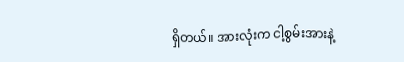ရှိတယ်။ အားလုံးက ငါ့စွမ်းအားနဲ့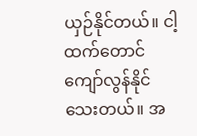ယှဉ်နိုင်တယ်။ ငါ့ထက်တောင် ကျော်လွန်နိုင်သေးတယ်။ အ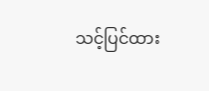သင့်ပြင်ထား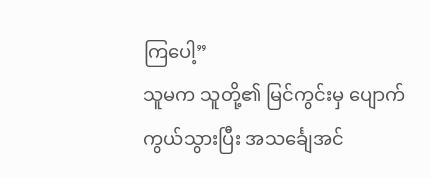ကြပေါ့”
သူမက သူတို့၏ မြင်ကွင်းမှ ပျောက်ကွယ်သွားပြီး အသင်္ချေအင်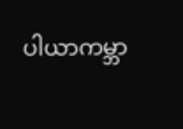ပါယာကမ္ဘာ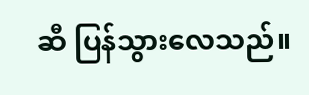ဆီ ပြန်သွားလေသည်။